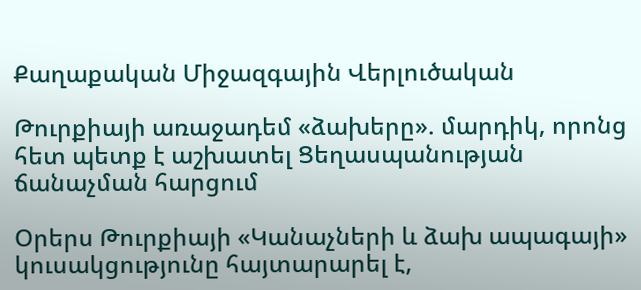Քաղաքական Միջազգային Վերլուծական

Թուրքիայի առաջադեմ «ձախերը». մարդիկ, որոնց հետ պետք է աշխատել Ցեղասպանության ճանաչման հարցում

Օրերս Թուրքիայի «Կանաչների և ձախ ապագայի» կուսակցությունը հայտարարել է,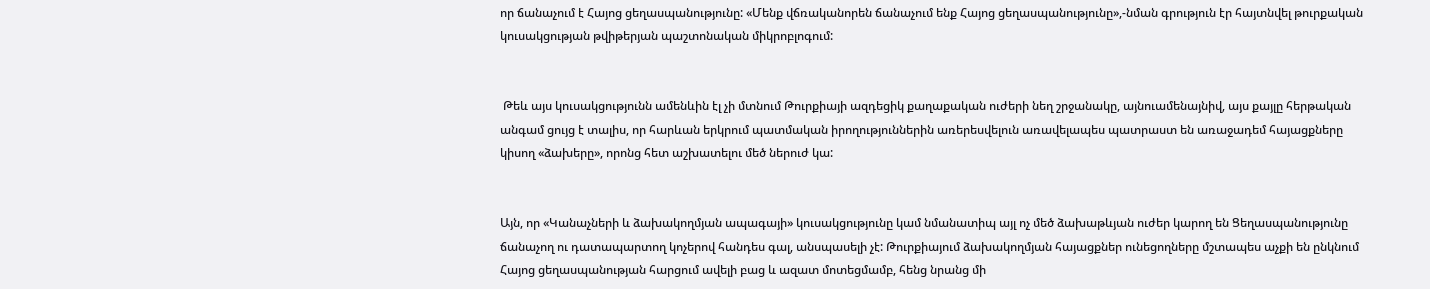որ ճանաչում է Հայոց ցեղասպանությունը: «Մենք վճռականորեն ճանաչում ենք Հայոց ցեղասպանությունը»,-նման գրություն էր հայտնվել թուրքական կուսակցության թվիթերյան պաշտոնական միկրոբլոգում:


 Թեև այս կուսակցությունն ամենևին էլ չի մտնում Թուրքիայի ազդեցիկ քաղաքական ուժերի նեղ շրջանակը, այնուամենայնիվ, այս քայլը հերթական անգամ ցույց է տալիս, որ հարևան երկրում պատմական իրողություններին առերեսվելուն առավելապես պատրաստ են առաջադեմ հայացքները կիսող «ձախերը», որոնց հետ աշխատելու մեծ ներուժ կա:


Այն, որ «Կանաչների և ձախակողմյան ապագայի» կուսակցությունը կամ նմանատիպ այլ ոչ մեծ ձախաթևյան ուժեր կարող են Ցեղասպանությունը ճանաչող ու դատապարտող կոչերով հանդես գալ, անսպասելի չէ: Թուրքիայում ձախակողմյան հայացքներ ունեցողները մշտապես աչքի են ընկնում Հայոց ցեղասպանության հարցում ավելի բաց և ազատ մոտեցմամբ, հենց նրանց մի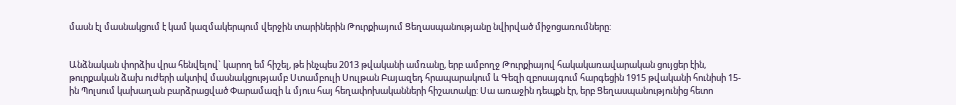մասն էլ մասնակցում է կամ կազմակերպում վերջին տարիներին Թուրքիայում Ցեղասպանությանը նվիրված միջոցառումները:


Անձնական փորձիս վրա հենվելով` կարող եմ հիշել, թե ինչպես 2013 թվականի ամռանը, երբ ամբողջ Թուրքիայով հակակառավարական ցույցեր էին, թուրքական ձախ ուժերի ակտիվ մասնակցությամբ Ստամբուլի Սուլթան Բայազեդ հրապարակում և Գեզի զբոսայգում հարգեցին 1915 թվականի հունիսի 15-ին Պոլսում կախաղան բարձրացված Փարամազի և մյուս հայ հեղափոխականների հիշատակը: Սա առաջին դեպքն էր, երբ Ցեղասպանությունից հետո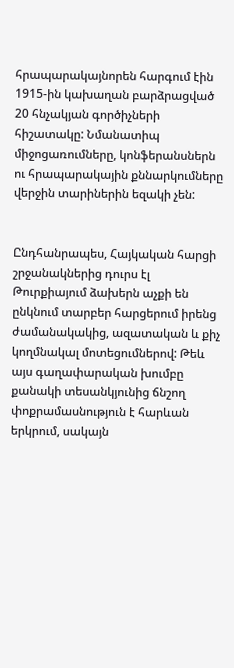հրապարակայնորեն հարգում էին 1915-ին կախաղան բարձրացված 20 հնչակյան գործիչների հիշատակը: Նմանատիպ միջոցառումները, կոնֆերանսներն ու հրապարակային քննարկումները վերջին տարիներին եզակի չեն:


Ընդհանրապես, Հայկական հարցի շրջանակներից դուրս էլ Թուրքիայում ձախերն աչքի են ընկնում տարբեր հարցերում իրենց ժամանակակից, ազատական և քիչ կողմնակալ մոտեցումներով: Թեև այս գաղափարական խումբը քանակի տեսանկյունից ճնշող փոքրամասնություն է հարևան երկրում, սակայն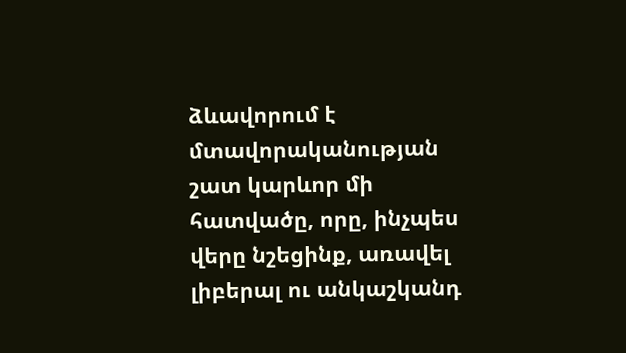ձևավորում է մտավորականության շատ կարևոր մի հատվածը, որը, ինչպես վերը նշեցինք, առավել լիբերալ ու անկաշկանդ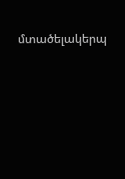մտածելակերպ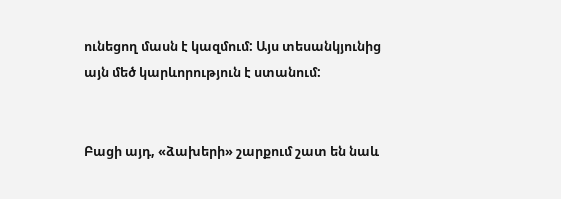ունեցող մասն է կազմում: Այս տեսանկյունից այն մեծ կարևորություն է ստանում:


Բացի այդ, «ձախերի» շարքում շատ են նաև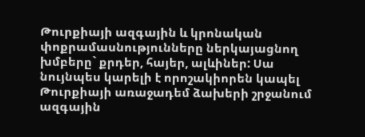Թուրքիայի ազգային և կրոնական փոքրամասնությունները ներկայացնող խմբերը` քրդեր, հայեր, ալևիներ: Սա նույնպես կարելի է որոշակիորեն կապել Թուրքիայի առաջադեմ ձախերի շրջանում ազգային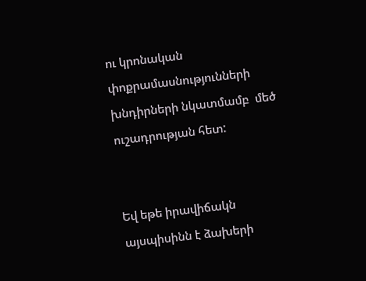ու կրոնական փոքրամասնությունների խնդիրների նկատմամբ  մեծ ուշադրության հետ:


Եվ եթե իրավիճակն այսպիսինն է ձախերի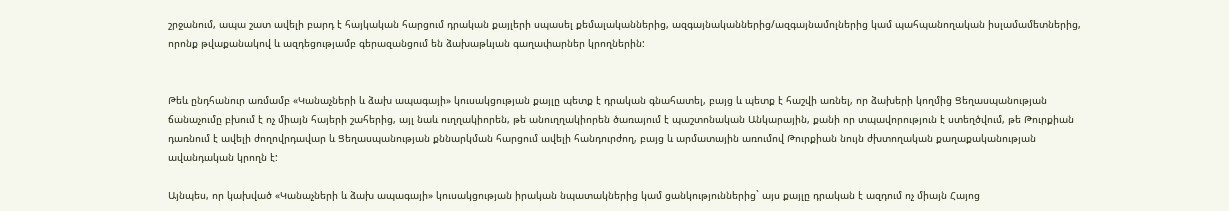շրջանում, ապա շատ ավելի բարդ է հայկական հարցում դրական քայլերի սպասել քեմալականներից, ազգայնականներից/ազգայնամոլներից կամ պահպանողական իսլամամետներից, որոնք թվաքանակով և ազդեցությամբ գերազանցում են ձախաթևյան գաղափարներ կրողներին:


Թեև ընդհանուր առմամբ «Կանաչների և ձախ ապագայի» կուսակցության քայլը պետք է դրական գնահատել, բայց և պետք է հաշվի առնել, որ ձախերի կողմից Ցեղասպանության ճանաչումը բխում է ոչ միայն հայերի շահերից, այլ նաև ուղղակիորեն, թե անուղղակիորեն ծառայում է պաշտոնական Անկարային, քանի որ տպավորություն է ստեղծվում, թե Թուրքիան դառնում է ավելի ժողովրդավար և Ցեղասպանության քննարկման հարցում ավելի հանդուրժող, բայց և արմատային առումով Թուրքիան նույն ժխտողական քաղաքականության ավանդական կրողն է:

Այնպես, որ կախված «Կանաչների և ձախ ապագայի» կուսակցության իրական նպատակներից կամ ցանկություններից` այս քայլը դրական է ազդում ոչ միայն Հայոց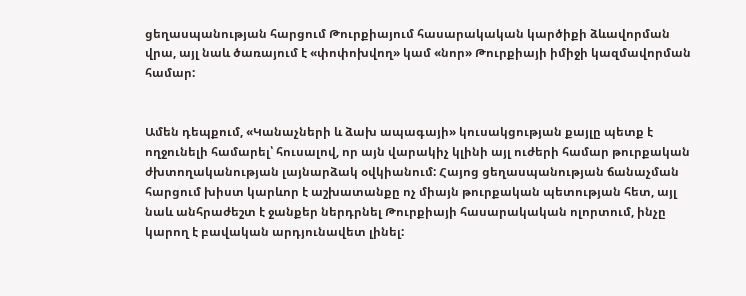ցեղասպանության հարցում Թուրքիայում հասարակական կարծիքի ձևավորման վրա, այլ նաև ծառայում է «փոփոխվող» կամ «նոր» Թուրքիայի իմիջի կազմավորման համար:


Ամեն դեպքում, «Կանաչների և ձախ ապագայի» կուսակցության քայլը պետք է ողջունելի համարել՝ հուսալով, որ այն վարակիչ կլինի այլ ուժերի համար թուրքական ժխտողականության լայնարձակ օվկիանում: Հայոց ցեղասպանության ճանաչման հարցում խիստ կարևոր է աշխատանքը ոչ միայն թուրքական պետության հետ, այլ նաև անհրաժեշտ է ջանքեր ներդրնել Թուրքիայի հասարակական ոլորտում, ինչը կարող է բավական արդյունավետ լինել: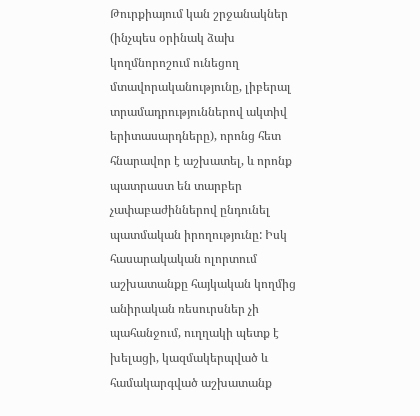Թուրքիայում կան շրջանակներ (ինչպես օրինակ ձախ կողմնորոշում ունեցող մտավորականությունը, լիբերալ տրամադրություններով ակտիվ երիտասարդները), որոնց հետ հնարավոր է աշխատել, և որոնք պատրաստ են տարբեր չափաբաժիններով ընդունել պատմական իրողությունը: Իսկ հասարակական ոլորտում աշխատանքը հայկական կողմից անիրական ռեսուրսներ չի պահանջում, ուղղակի պետք է խելացի, կազմակերպված և համակարգված աշխատանք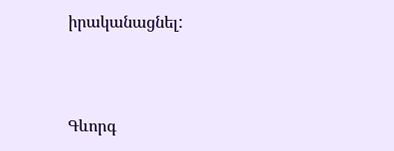իրականացնել:



Գևորգ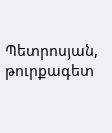Պետրոսյան, թուրքագետ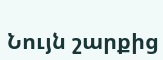Նույն շարքից